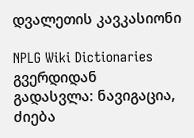დვალეთის კავკასიონი

NPLG Wiki Dictionaries გვერდიდან
გადასვლა: ნავიგაცია, ძიება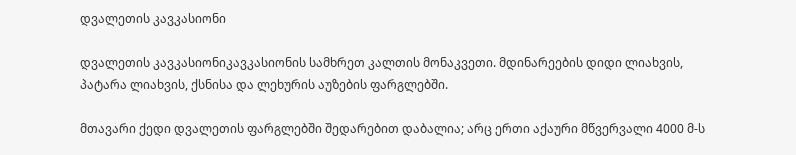დვალეთის კავკასიონი

დვალეთის კავკასიონიკავკასიონის სამხრეთ კალთის მონაკვეთი. მდინარეების დიდი ლიახვის, პატარა ლიახვის, ქსნისა და ლეხურის აუზების ფარგლებში.

მთავარი ქედი დვალეთის ფარგლებში შედარებით დაბალია; არც ერთი აქაური მწვერვალი 4000 მ-ს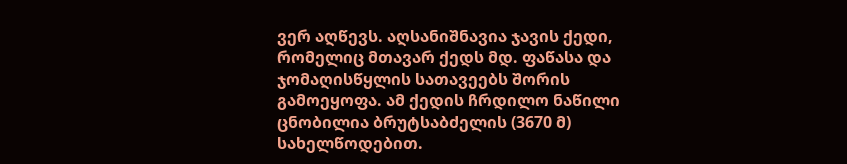ვერ აღწევს. აღსანიშნავია ჯავის ქედი, რომელიც მთავარ ქედს მდ. ფაწასა და ჯომაღისწყლის სათავეებს შორის გამოეყოფა. ამ ქედის ჩრდილო ნაწილი ცნობილია ბრუტსაბძელის (3670 მ) სახელწოდებით.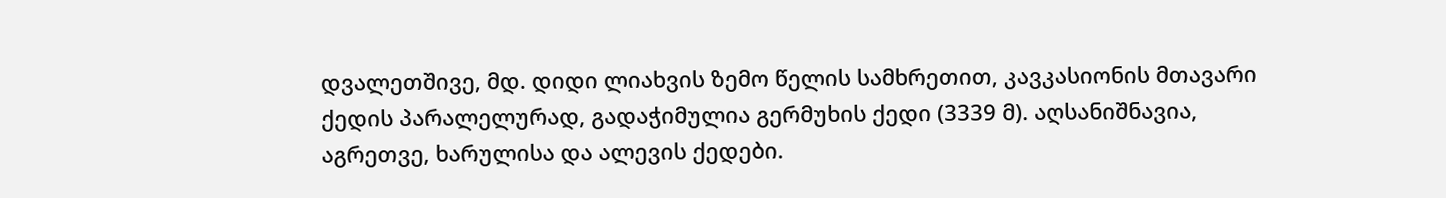დვალეთშივე, მდ. დიდი ლიახვის ზემო წელის სამხრეთით, კავკასიონის მთავარი ქედის პარალელურად, გადაჭიმულია გერმუხის ქედი (3339 მ). აღსანიშნავია, აგრეთვე, ხარულისა და ალევის ქედები.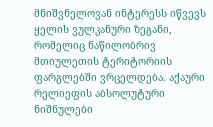მნიშვნელოვან ინტერესს იწვევს ყელის ვულკანური ზეგანი, რომელიც ნაწილობრივ მთიულეთის ტერიტორიის ფარგლებში ვრცელდება. აქაური რელიეფის აბსოლუტური ნიშნულები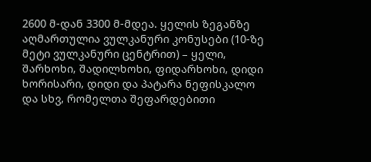2600 მ-დან 3300 მ-მდეა. ყელის ზეგანზე აღმართულია ვულკანური კონუსები (10-ზე მეტი ვულკანური ცენტრით) – ყელი, შარხოხი, შადილხოხი, ფიდარხოხი, დიდი ხორისარი, დიდი და პატარა ნეფისკალო და სხვ, რომელთა შეფარდებითი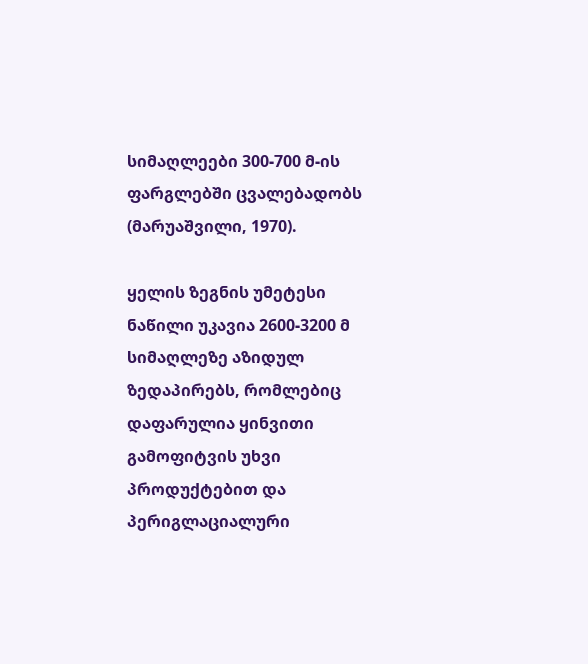სიმაღლეები 300-700 მ-ის ფარგლებში ცვალებადობს (მარუაშვილი, 1970).

ყელის ზეგნის უმეტესი ნაწილი უკავია 2600-3200 მ სიმაღლეზე აზიდულ ზედაპირებს, რომლებიც დაფარულია ყინვითი გამოფიტვის უხვი პროდუქტებით და პერიგლაციალური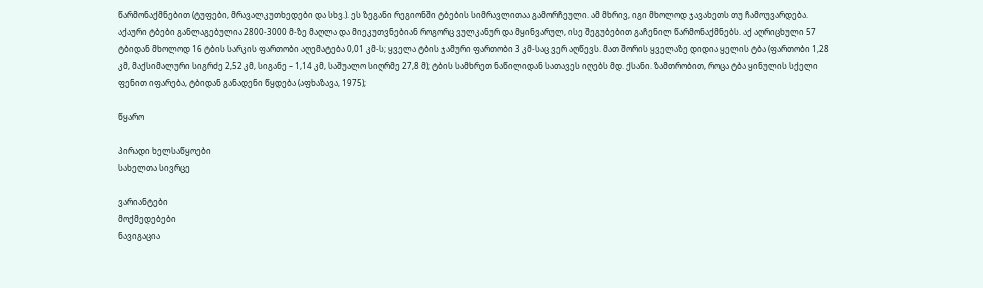წარმონაქმნებით (ტუფები, მრავალკუთხედები და სხვ.). ეს ზეგანი რეგიონში ტბების სიმრავლითაა გამორჩეული. ამ მხრივ, იგი მხოლოდ ჯავახეთს თუ ჩამოუვარდება. აქაური ტბები განლაგებულია 2800-3000 მ-ზე მაღლა და მიეკუთვნებიან როგორც ვულკანურ და მყინვარულ, ისე შეგუბებით გაჩენილ წარმონაქმნებს. აქ აღრიცხული 57 ტბიდან მხოლოდ 16 ტბის სარკის ფართობი აღემატება 0,01 კმ-ს; ყველა ტბის ჯამური ფართობი 3 კმ-საც ვერ აღწევს. მათ შორის ყველაზე დიდია ყელის ტბა (ფართობი 1,28 კმ, მაქსიმალური სიგრძე 2,52 კმ, სიგანე – 1,14 კმ, საშუალო სიღრმე 27,8 მ); ტბის სამხრეთ ნაწილიდან სათავეს იღებს მდ. ქსანი. ზამთრობით, როცა ტბა ყინულის სქელი ფენით იფარება, ტბიდან განადენი წყდება (აფხაზავა, 1975);

წყარო

პირადი ხელსაწყოები
სახელთა სივრცე

ვარიანტები
მოქმედებები
ნავიგაცია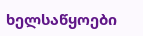ხელსაწყოები